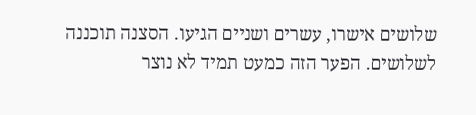שלושים אישרו, עשרים ושניים הגיעו. הסצנה תוכננה לשלושים. הפער הזה כמעט תמיד לא נוצר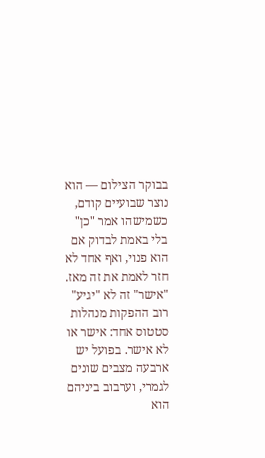בבוקר הצילום — הוא נוצר שבועיים קודם, כשמישהו אמר "כן" בלי באמת לבדוק אם הוא פנוי, ואף אחד לא חזר לאמת את זה מאז.
"אישר" זה לא "יגיע"
רוב ההפקות מנהלות סטטוס אחד: אישר או לא אישר. בפועל יש ארבעה מצבים שונים לגמרי, וערבוב ביניהם הוא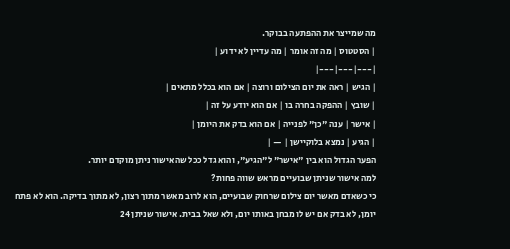מה שמייצר את ההפתעה בבוקר.
| הסטטוס | מה זה אומר | מה עדיין לא ידוע |
|---|---|---|
| הגיש | ראה את יום הצילום ורוצה | אם הוא בכלל מתאים |
| שובץ | ההפקה בחרה בו | אם הוא יודע על זה |
| אישר | ענה "כן" לפנייה | אם הוא בדק את היומן |
| הגיע | נמצא בלוקיישן | — |
הפער הגדול הוא בין "אישר" ל"הגיע", והוא גדל ככל שהאישור ניתן מוקדם יותר.
למה אישור שניתן שבועיים מראש שווה פחות?
כי כשאדם מאשר יום צילום שרחוק שבועיים, הוא לרוב מאשר מתוך רצון, לא מתוך בדיקה. הוא לא פתח יומן, לא בדק אם יש לו מבחן באותו יום, ולא שאל בבית. אישור שניתן 24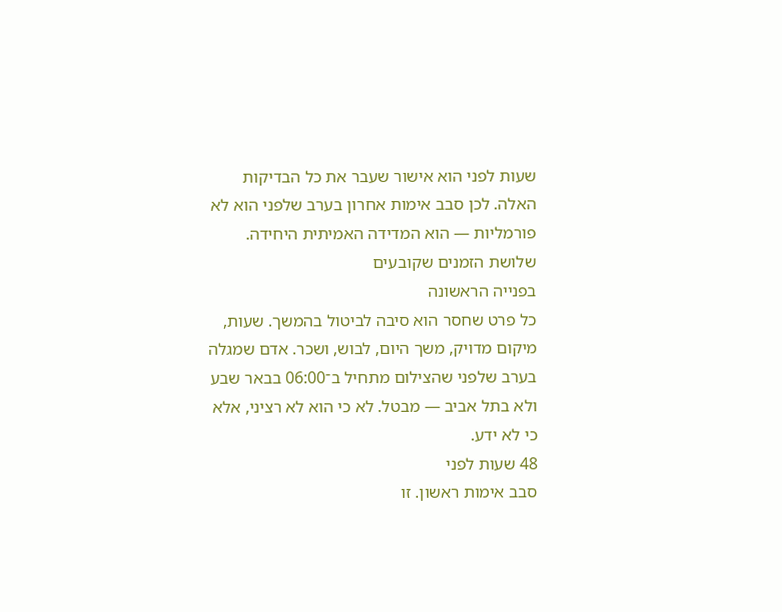שעות לפני הוא אישור שעבר את כל הבדיקות האלה. לכן סבב אימות אחרון בערב שלפני הוא לא פורמליות — הוא המדידה האמיתית היחידה.
שלושת הזמנים שקובעים
בפנייה הראשונה
כל פרט שחסר הוא סיבה לביטול בהמשך. שעות, מיקום מדויק, משך היום, לבוש, ושכר. אדם שמגלה בערב שלפני שהצילום מתחיל ב־06:00 בבאר שבע ולא בתל אביב — מבטל. לא כי הוא לא רציני, אלא כי לא ידע.
48 שעות לפני
סבב אימות ראשון. זו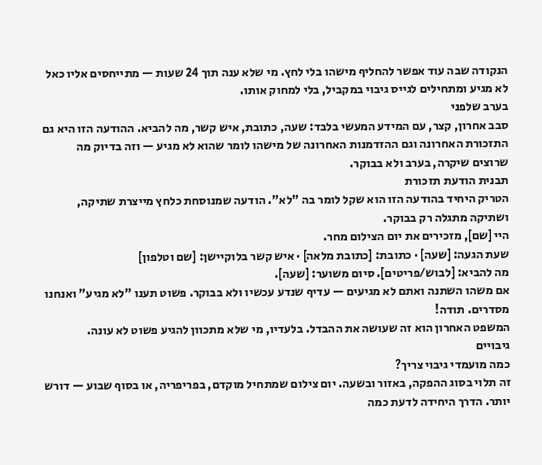הנקודה שבה עוד אפשר להחליף מישהו בלי לחץ. מי שלא ענה תוך 24 שעות — מתייחסים אליו כאל לא מגיע ומתחילים לגייס גיבוי במקביל, בלי למחוק אותו.
בערב שלפני
סבב אחרון, קצר, עם המידע המעשי בלבד: שעה, כתובת, איש קשר, מה להביא. ההודעה הזו היא גם התזכורת האחרונה וגם ההזדמנות האחרונה של מישהו לומר שהוא לא מגיע — וזה בדיוק מה שרוצים שיקרה, בערב ולא בבוקר.
תבנית הודעת תזכורת
הטריק היחיד בהודעה הזו הוא שקל לומר בה "לא". הודעה שמנוסחת כלחץ מייצרת שתיקה, ושתיקה מתגלה רק בבוקר.
היי [שם], מזכירים את יום הצילום מחר.
שעת הגעה: [שעה] · כתובת: [כתובת מלאה] · איש קשר בלוקיישן: [שם וטלפון]
מה להביא: [לבוש/פריטים]. סיום משוער: [שעה].
אם משהו השתנה ואתם לא מגיעים — עדיף שנדע עכשיו ולא בבוקר. פשוט תענו "לא מגיע" ואנחנו מסדרים. תודה!
המשפט האחרון הוא זה שעושה את ההבדל. בלעדיו, מי שלא מתכוון להגיע פשוט לא עונה.
גיבויים
כמה מועמדי גיבוי צריך?
זה תלוי בסוג ההפקה, באזור ובשעה. יום צילום שמתחיל מוקדם, בפריפריה, או בסוף שבוע — דורש יותר. הדרך היחידה לדעת כמה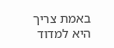באמת צריך היא למדוד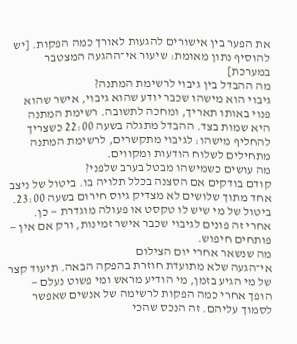את הפער בין אישורים להגעות לאורך כמה הפקות. [יש להוסיף נתון מאומת: שיעור אי־ההגעה המצטבר במערכת]
מה ההבדל בין גיבוי לרשימת המתנה?
גיבוי הוא מישהו שכבר יודע שהוא גיבוי, אישר שהוא פנוי באותו תאריך, ומחכה לתשובה. רשימת המתנה היא שמות בצד. ההבדל מתגלה בשעה 22:00 כשצריך להחליף מישהו: לגיבוי מתקשרים, לרשימת המתנה מתחילים לשלוח הודעות ומקווים.
מה עושים כשמישהו מבטל בערב שלפני?
קודם בודקים אם הסצנה בכלל תלויה בו. ביטול של ניצב אחד מתוך שלושים לא מצדיק גיוס חירום בשעה 23:00. ביטול של מי שיש לו טקסט או פעולה מוגדרת — כן. אחרי זה פונים לגיבוי שכבר אישר זמינות, ורק אם אין — פותחים חיפוש.
מה שנשאר אחרי יום הצילום
אי־הגעה שלא מתועדת חוזרת בהפקה הבאה. תיעוד קצר של מי הגיע בזמן, מי הודיע מראש ומי פשוט נעלם — הופך אחרי כמה הפקות לרשימה של אנשים שאפשר לסמוך עליהם. זה הנכס שהכי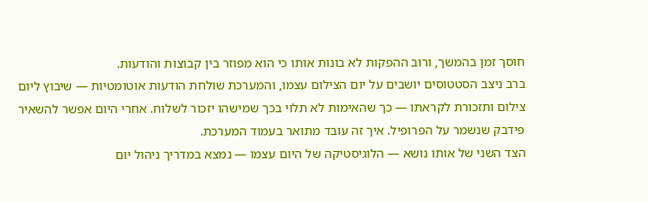חוסך זמן בהמשך, ורוב ההפקות לא בונות אותו כי הוא מפוזר בין קבוצות והודעות.
ברב ניצב הסטטוסים יושבים על יום הצילום עצמו, והמערכת שולחת הודעות אוטומטיות — שיבוץ ליום צילום ותזכורת לקראתו — כך שהאימות לא תלוי בכך שמישהו יזכור לשלוח. אחרי היום אפשר להשאיר פידבק שנשמר על הפרופיל. איך זה עובד מתואר בעמוד המערכת.
הצד השני של אותו נושא — הלוגיסטיקה של היום עצמו — נמצא במדריך ניהול יום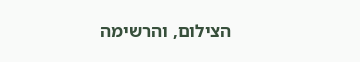הצילום, והרשימה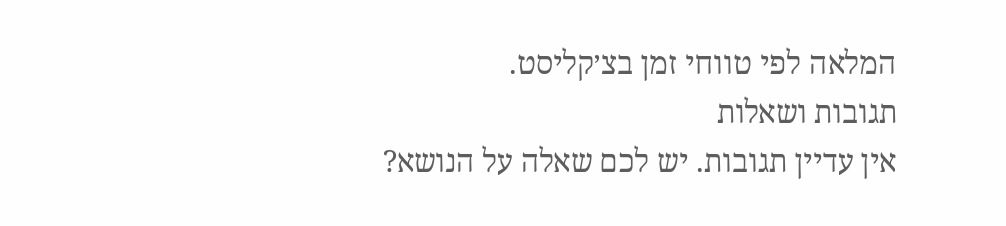המלאה לפי טווחי זמן בצ׳קליסט.
תגובות ושאלות
אין עדיין תגובות. יש לכם שאלה על הנושא?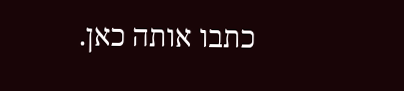כתבו אותה כאן.